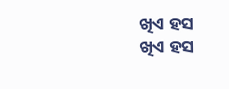ଖିଏ ହସ
ଖିଏ ହସ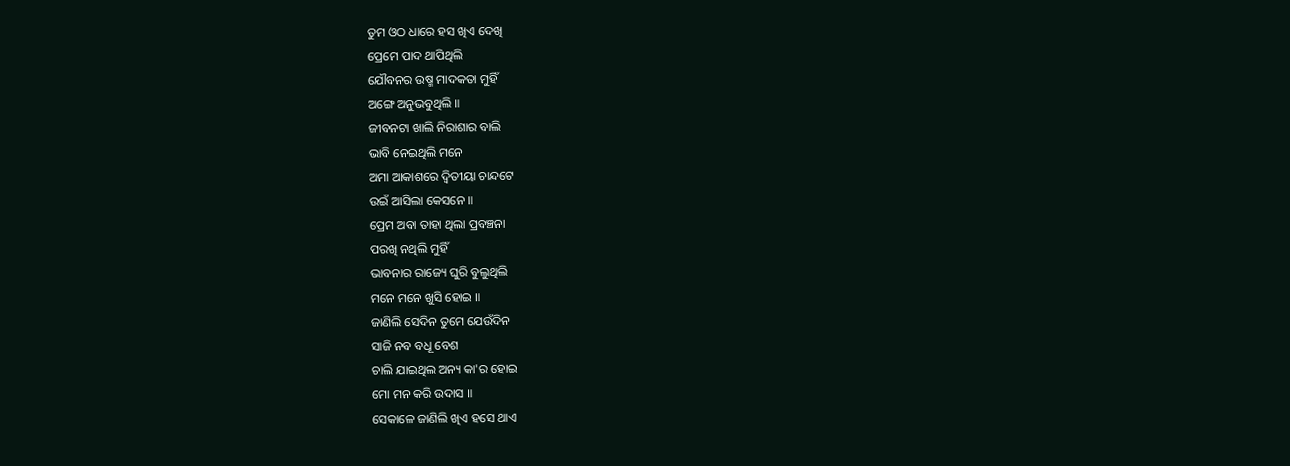ତୁମ ଓଠ ଧାରେ ହସ ଖିଏ ଦେଖି
ପ୍ରେମେ ପାଦ ଥାପିଥିଲି
ଯୌବନର ଉଷ୍ମ ମାଦକତା ମୁହିଁ
ଅଙ୍ଗେ ଅନୁଭବୁଥିଲି ॥
ଜୀବନଟା ଖାଲି ନିରାଶାର ବାଲି
ଭାବି ନେଇଥିଲି ମନେ
ଅମା ଆକାଶରେ ଦ୍ୱିତୀୟା ଚାନ୍ଦଟେ
ଉଇଁ ଆସିଲା କେସନେ ॥
ପ୍ରେମ ଅବା ତାହା ଥିଲା ପ୍ରବଞ୍ଚନା
ପରଖି ନଥିଲି ମୁହିଁ
ଭାବନାର ରାଜ୍ୟେ ଘୁରି ବୁଲୁଥିଲି
ମନେ ମନେ ଖୁସି ହୋଇ ॥
ଜାଣିଲି ସେଦିନ ତୁମେ ଯେଉଁଦିନ
ସାଜି ନବ ବଧୂ ବେଶ
ଚାଲି ଯାଇଥିଲ ଅନ୍ୟ କା'ର ହୋଇ
ମୋ ମନ କରି ଉଦାସ ॥
ସେକାଳେ ଜାଣିଲି ଖିଏ ହସେ ଥାଏ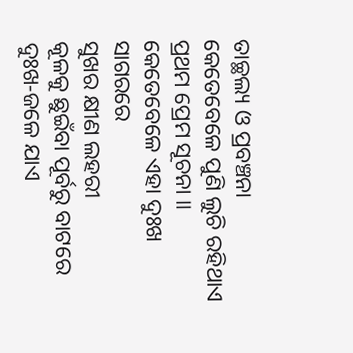ତାଚ୍ଛଲ୍ୟ ଓ ପ୍ରବଞ୍ଚନା
କେତେବେଳେ ପୁଣି ଲୁଚି ରହିଥାଏ
ପ୍ରଥମ ପ୍ରେମ ସୂଚନା ॥
କେତେବେଳେ ଏହା ଦୁଃଖ ସାଗରରେ
ସୁଖର କ୍ଷୀଣ ଲହରୀ
କୂଳକୁ ଛୁଇଁବା ପୂର୍ବରୁ ବାଟରେ
ଦୁଃଖ-ଜଳେ ଯାଏ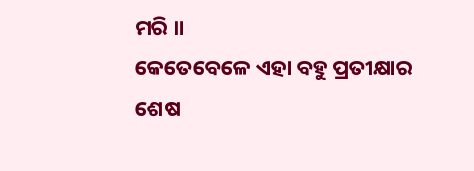ମରି ॥
କେତେବେଳେ ଏହା ବହୁ ପ୍ରତୀକ୍ଷାର
ଶେଷ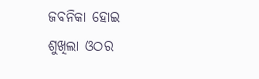ଜବନିକା ହୋଇ
ଶୁଖିଲା ଓଠର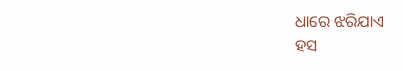ଧାରେ ଝରିଯାଏ
ହସ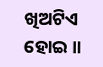ଖିଅଟିଏ ହୋଇ ॥